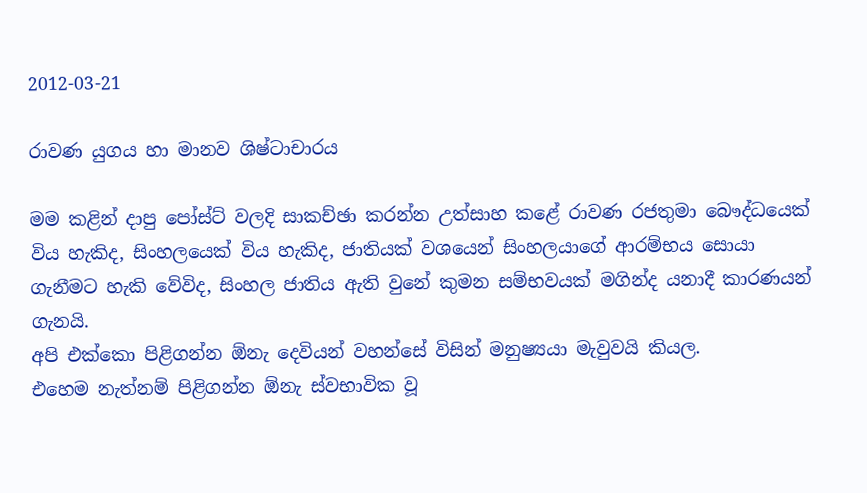2012-03-21

රාවණ යුගය හා මානව ශිෂ්ටාචාරය

මම කළින් දාපු පෝස්ට් වලදි සාකච්ඡා කරන්න උත්සාහ කළේ රාවණ රජතුමා බෞද්ධයෙක් විය හැකිද, සිංහලයෙක් විය හැකිද, ජාතියක් වශයෙන් සිංහලයාගේ ආරම්භය සොයා ගැනීමට හැකි වේවිද, සිංහල ජාතිය ඇති වුනේ කුමන සම්භවයක් මගින්ද යනාදී කාරණයන් ගැනයි.
අපි එක්කො පිළිගන්න ඕනැ දෙවියන් වහන්සේ විසින් මනුෂ්‍යයා මැවුවයි කියල.
එහෙම නැත්නම් පිළිගන්න ඕනැ ස්වභාවික වූ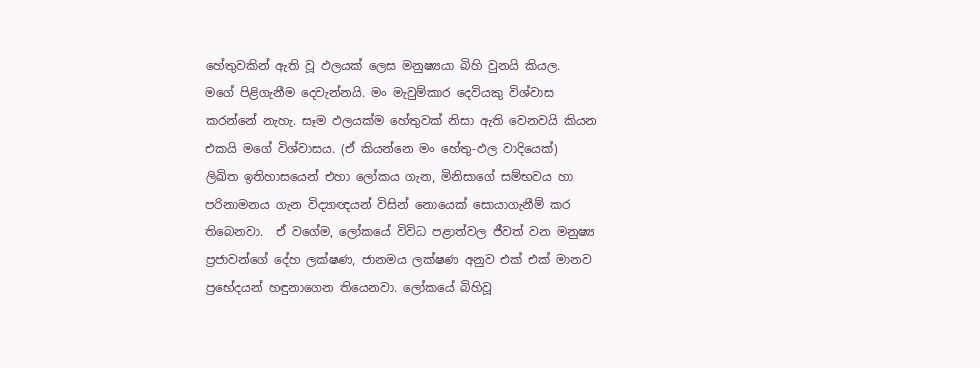හේතුවකින් ඇති වූ ඵලයක් ලෙස මනුෂ්‍යයා බිහි වුනයි කියල.
මගේ පිළිගැනීම දෙවැන්නයි. මං මැවුම්කාර දෙවියකු විශ්වාස කරන්නේ නැහැ. සෑම ඵලයක්ම හේතුවක් නිසා ඇති වෙනවයි කියන එකයි මගේ විශ්වාසය. (ඒ කියන්නෙ මං හේතු-ඵල වාදියෙක්)
ලිඛිත ඉතිහාසයෙන් එහා ලෝකය ගැන, මිනිසාගේ සම්භවය හා පරිනාමනය ගැන විද්‍යාඥයන් විසින් නොයෙක් සොයාගැනීම් කර තිබෙනවා.  ඒ වගේම, ලෝකයේ විවිධ පළාත්වල ජීවත් වන මනුෂ්‍ය ප්‍රජාවන්ගේ දේහ ලක්ෂණ, ජානමය ලක්ෂණ අනුව එක් එක් මානව ප්‍රභේදයන් හඳුනාගෙන තියෙනවා. ලෝකයේ බිහිවූ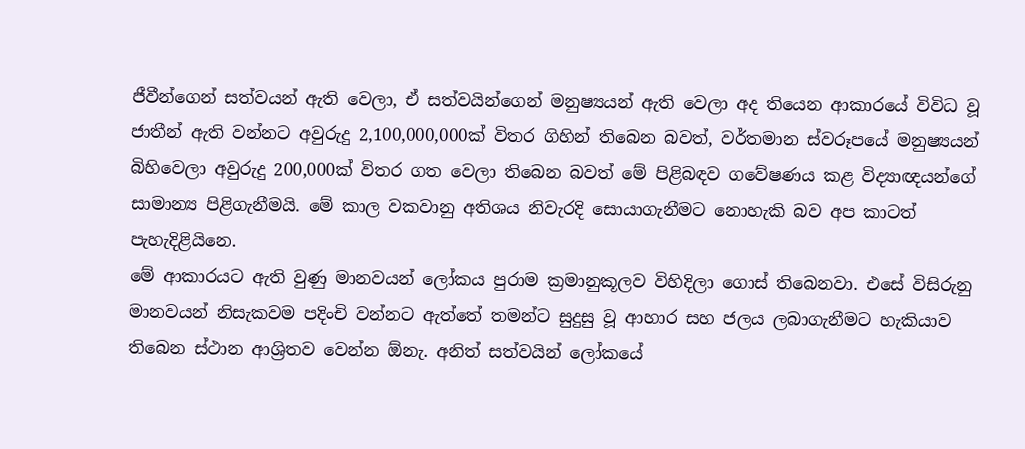ජීවීන්ගෙන් සත්වයන් ඇති වෙලා, ඒ සත්වයින්ගෙන් මනුෂ්‍යයන් ඇති වෙලා අද තියෙන ආකාරයේ විවිධ වූ ජාතීන් ඇති වන්නට අවුරුදු 2,100,000,000ක් විතර ගිහින් තිබෙන බවත්, වර්තමාන ස්වරූපයේ මනුෂ්‍යයන් බිහිවෙලා අවුරුදු 200,000ක් විතර ගත වෙලා තිබෙන බවත් මේ පිළිබඳව ගවේෂණය කළ විද්‍යාඥයන්ගේ සාමාන්‍ය පිළිගැනීමයි. මේ කාල වකවානු අතිශය නිවැරදි සොයාගැනීමට නොහැකි බව අප කාටත් පැහැදිළි‍යිනෙ.
මේ ආකාරයට ඇති වුණු මානවයන් ලෝකය පුරාම ක්‍රමානුකූලව විහිදිලා ගොස් තිබෙනවා. එසේ විසිරුනු මානවයන් නිසැකවම පදිංචි වන්නට ඇත්තේ තමන්ට සුදුසු වූ ආහාර සහ ජලය ලබාගැනීමට හැකියාව තිබෙන ස්ථාන ආශ්‍රිතව වෙන්න ඕනැ. අනිත් සත්වයින් ලෝකයේ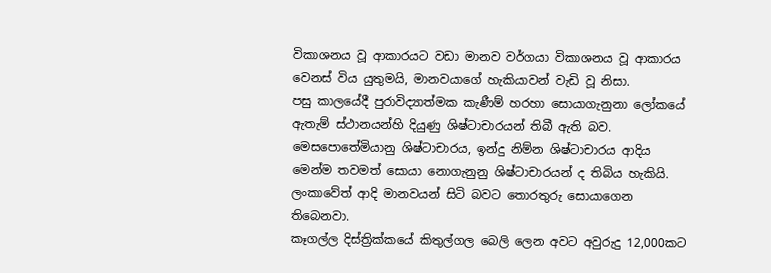විකාශනය වූ ආකාරයට වඩා මානව වර්ගයා විකාශනය වූ ආකාරය වෙනස් විය යුතුමයි, මානවයාගේ හැකියාවන් වැඩි වූ නිසා.
පසු කාලයේදී පුරාවිද්‍යාත්මක කැණීම් හරහා සොයාගැනුනා ‍ලෝකයේ ඇතැම් ස්ථානයන්හි දියුණු ශිෂ්ටාචාරයන් තිබී ඇති බව.  මෙසපොතේමියානු ශිෂ්ටාචාරය, ඉන්දු නිම්න ශිෂ්ටාචාරය ආදිය මෙන්ම තවමත් සොයා නොගැනුනු ශිෂ්ටාචාරයන් ද තිබිය හැකියි. ලංකාවේත් ආදි මානවයන් සිටි බවට තොරතුරු සොයාගෙන තිබෙනවා.
කෑගල්ල දිස්ත්‍රික්කයේ කිතුල්ගල බෙලි ලෙන අවට අවුරුදු 12,000කට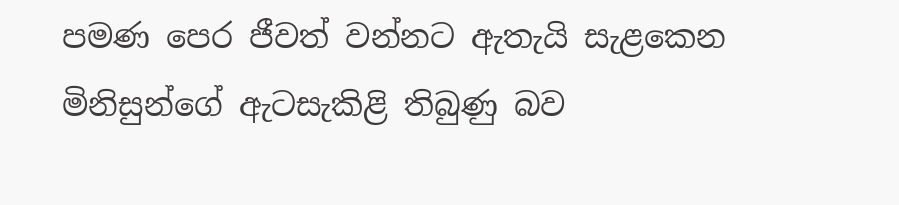පමණ පෙර ජීවත් වන්නට ඇතැයි සැළකෙන මිනිසුන්ගේ ඇටසැකිළි තිබුණු බව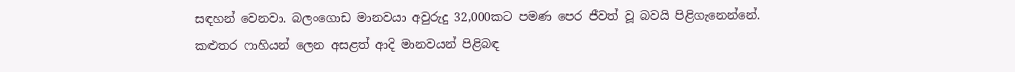සඳහන් වෙනවා. බලංගොඩ මානවයා අවුරුදු 32,000කට පමණ පෙර ජීවත් වූ බවයි පිළිගැනෙන්නේ.  කළුතර ෆාහියන් ලෙන අසළත් ආදි මානවයන් පිළිබඳ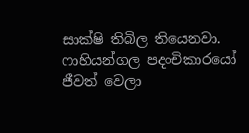සාක්ෂි තිබිල තියෙනවා. ෆාහියන්ගල පදංචිකාරයෝ ජීවත් වෙලා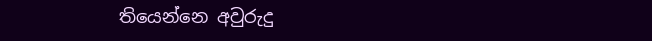තියෙන්නෙ අවුරුදු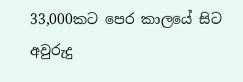33,000කට පෙර කාලයේ සිට අවුරුදු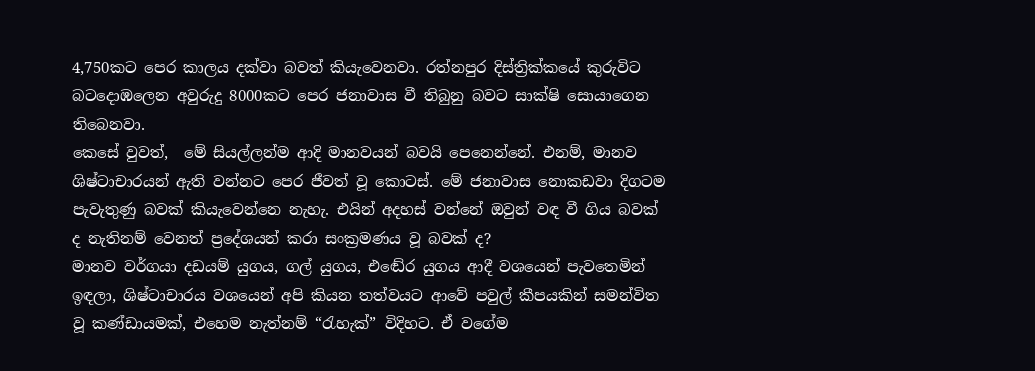4,750කට පෙර කාලය දක්වා බවත් කියැවෙනවා. රත්නපුර දිස්ත්‍රික්කයේ කුරුවිට බටදොඹලෙන අවුරුදු 8000කට පෙර ජනාවාස වී තිබුනු බවට සාක්ෂි සොයාගෙන තිබෙනවා.
කෙසේ වුවත්,  මේ සියල්ලන්ම ආදි මානවයන් බවයි පෙනෙන්නේ. එනම්, මානව ශිෂ්‍ටාචාරයන් ඇති වන්නට පෙර ජීවත් වූ කොටස්. මේ ජනාවාස නොකඩවා දිගටම පැවැතුණු බවක් කියැවෙන්නෙ නැහැ. එයින් අදහස් වන්නේ ඔවුන් වඳ වී ගිය බවක් ද නැතිනම් වෙනත් ප්‍රදේශයන් කරා සංක්‍රමණය වූ බවක් ද?
මානව වර්ගයා දඩයම් යුගය, ගල් යුගය, එ‍ඬේර යුගය ආදී වශයෙන් පැවතෙමින් ඉඳලා, ශිෂ්ටාචාරය වශයෙන් අපි කියන තත්වයට ආවේ පවුල් කීපයකින් සමන්විත වූ කණ්ඩායමක්, එහෙම නැත්නම් “රැහැක්” විදිහට. ඒ වගේම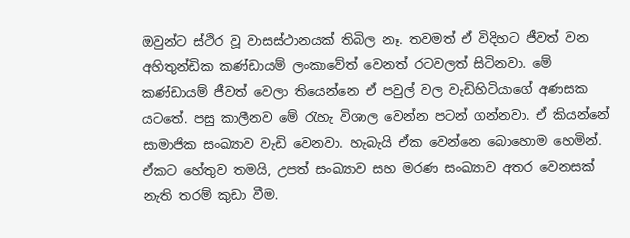ඔවුන්ට ස්ථිර වූ වාසස්ථානයක් තිබිල නෑ. තවමත් ඒ විදිහට ජීවත් වන අහිතුන්ඩික කණ්ඩායම් ලංකාවේත් වෙනත් රටවලත් සිටිනවා. මේ කණ්ඩායම් ජීවත් වෙලා තියෙන්නෙ ඒ පවුල් වල වැඩිහිටියාගේ අණසක යටතේ. පසු කාලීනව මේ රැහැ ‍විශාල වෙන්න පටන් ගන්නවා. ඒ කියන්නේ සාමාජික සංඛ්‍යාව වැඩි වෙනවා. හැබැයි ඒක වෙන්නෙ බොහොම හෙමින්. ඒකට හේතුව තමයි, උපත් සංඛ්‍යාව සහ මරණ සංඛ්‍යාව අතර වෙනසක් නැති තරම් කුඩා වීම.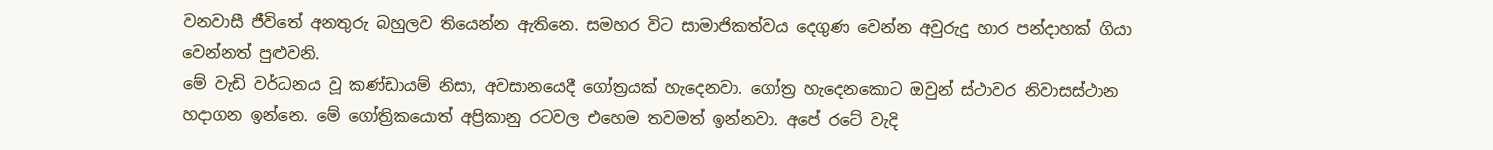වනවාසී ජී‍විතේ අනතුරු බහුලව තියෙන්න ඇතිනෙ. සමහර විට සාමාජිකත්වය දෙගුණ වෙන්න අවුරුදු හාර පන්දාහක් ගියා වෙන්නත් පුළුවනි.
මේ වැඩි වර්ධනය වූ කණ්ඩායම් නිසා, අවසානයෙදී ගෝත්‍රයක් හැදෙනවා. ගෝත්‍ර හැදෙනකොට ඔවුන් ස්ථාවර නිවාසස්ථාන හදාගන ඉන්නෙ. මේ ගෝත්‍රිකයොත් අප්‍රිකානු ර‍ටවල එහෙම තවමත් ඉන්නවා. අපේ රටේ වැදි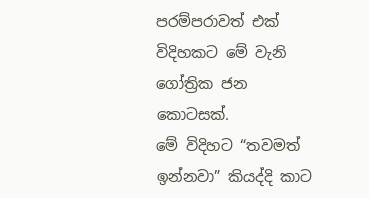පරම්පරාවත් එක් විදිහකට මේ වැනි ගෝත්‍රික ජන කොටසක්.
මේ විදිහට “තවමත් ඉන්නවා” කියද්දි ‍කාට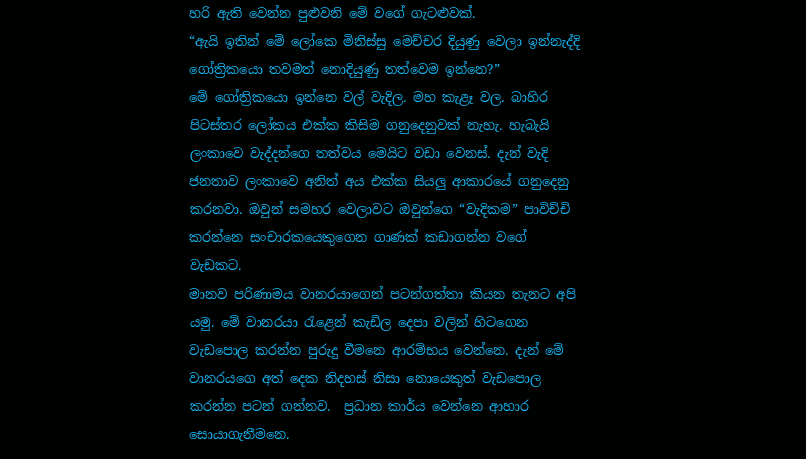හරි ඇති වෙන්න පුළුවනි මේ වගේ ගැටළුවක්.
“ඇයි ඉතින් මේ ලෝකෙ මිනිස්සු මෙච්චර දියුණු වෙලා ඉන්නැද්දි ගෝත්‍රිකයො තවමත් නොදියුණු තත්වෙම ඉන්නෙ?”
මේ ගෝත්‍රිකයො ඉන්නෙ වල් වැදිල. මහ කැළෑ වල. බාහිර පිටස්තර ලෝකය එක්ක කිසිම ගනුදෙනුවක් නැහැ. හැබැයි ලංකාවෙ වැද්දන්ගෙ තත්වය මෙයිට වඩා වෙනස්. දැන් වැදි ජනතාව ලංකාවෙ අනිත් අය එක්ක සියලු ආකාරයේ ගනුදෙනු කරනවා. ඔවුන් සමහර වෙලාවට ඔවුන්ගෙ “වැදිකම” පාවිච්චි කරන්නෙ සංචාරකයෙකුගෙන ගාණක් කඩාගන්න වගේ වැඩකට.
මානව පරිණාමය වානරයාගෙන් පටන්ගත්තා කියන තැනට අපි යමු. මේ වානරයා රැළෙන් කැඩිල දෙපා වලින් හිටගෙන වැඩපොල කරන්න පුරුදු වීමනෙ ආරම්භය වෙන්නෙ. දැන් මේ වානරයගෙ අත් දෙක නිදහස් නිසා නොයෙකුත් වැඩපොල කරන්න පටන් ගන්නව.  ප්‍රධාන කාර්ය වෙන්නෙ ආහාර සොයාගැනීමනෙ.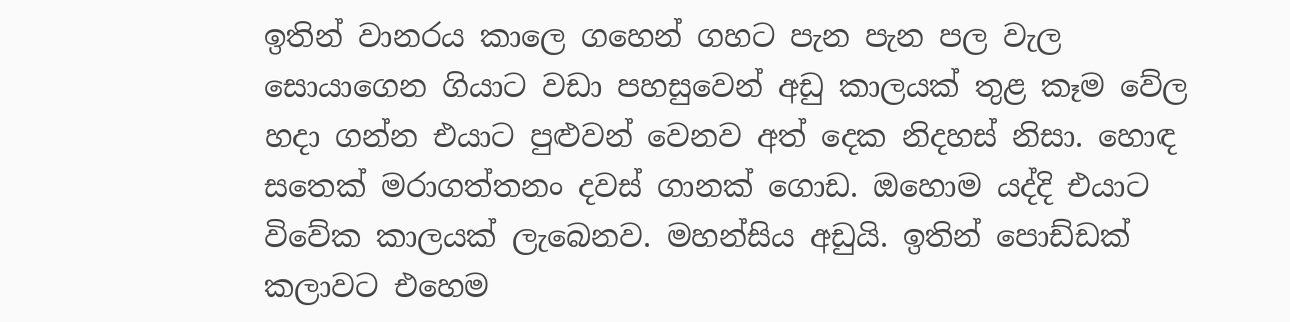ඉතින් වානරය කාලෙ ගහෙන් ගහට පැන පැන පල වැල සොයාගෙන ගියාට වඩා පහසුවෙන් අඩු කාලයක් තුළ කෑම වේල හදා ගන්න එයාට පුළුවන් වෙනව අත් දෙක නිදහස් නිසා. හොඳ සතෙක් මරාගත්තනං දවස් ගානක් ගොඩ. ඔහොම යද්දි එයාට විවේක කාලයක් ලැබෙනව. මහන්සිය අඩුයි. ඉතින් පොඩ්ඩක් කලාවට එහෙම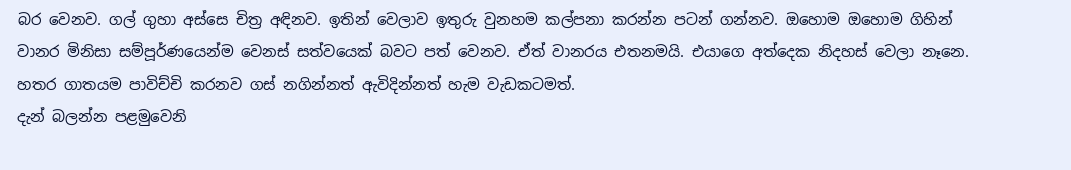බර වෙනව. ගල් ගුහා අස්සෙ චිත්‍ර අඳිනව. ඉතින් වෙලාව ඉතුරු වුනහම කල්පනා කරන්න පටන් ගන්නව. ඔහොම ඔහොම ගිහින් වානර මිනිසා සම්පූර්ණයෙන්ම වෙනස් සත්වයෙක් බවට පත් වෙනව. ඒත් වානරය එතනමයි. එයාගෙ අත්දෙක නිදහස් වෙලා නෑනෙ. හතර ගාතයම පාවිච්චි කරනව ගස් නගින්නත් ඇවිදින්නත් හැම වැඩකටමත්.
දැන් බලන්න පළමුවෙනි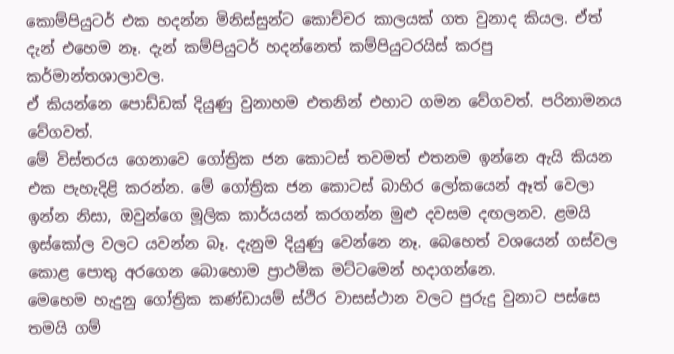කොම්පියුටර් එක හදන්න මිනිස්සුන්ට කොච්චර කාලයක් ගත වුනාද කියල. ඒත් දැන් එහෙම නෑ. දැන් කම්පියුටර් හදන්නෙත් කම්පියුටරයිස් කරපු කර්මාන්තශාලාවල.
ඒ කියන්නෙ පොඩ්ඩක් දියුණු වුනාහම එතනින් එහාට ගමන වේගවත්. පරිනාමනය වේගවත්.
මේ විස්තරය ගෙනාවෙ ගෝත්‍රික ජන කොටස් තවමත් එතනම ඉන්නෙ ඇයි කියන එක පැහැදිළි කරන්න. මේ ගෝත්‍රික ජන කොටස් බාහිර ලෝකයෙන් ඈත් වෙලා ඉන්න නිසා, ඔවුන්ගෙ මූලික කාර්යයන් කරගන්න මුළු දවසම දඟලනව. ළමයි ඉස්කෝල වලට යවන්න බෑ. දැනුම දියුණු වෙන්නෙ නෑ. බෙහෙත් වශයෙන් ගස්වල කොළ පොතු අරගෙන බොහොම ප්‍රාථමික මට්ටමෙන් හදාගන්නෙ.
මෙහෙම හැදුනු ගෝත්‍රික කණ්ඩායම් ස්ථිර වාසස්ථාන වලට පුරුදු වුනාට පස්සෙ තමයි ගම්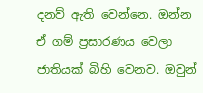දනව් ඇති වෙන්නෙ. ඔන්න ඒ ගම් ප්‍රසාරණය වෙලා ජාතියක් බිහි වෙනව. ඔවුන්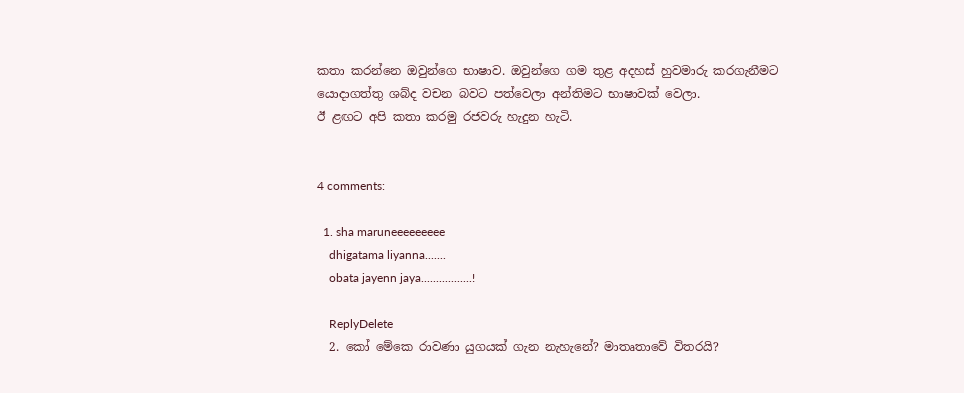කතා කරන්නෙ ඔවුන්ගෙ භාෂාව. ඔවුන්ගෙ ගම තුළ අදහස් හුවමාරු කරගැනීමට යොදාගත්තු ශබ්ද වචන බවට පත්වෙලා අන්තිමට භාෂාවක් වෙලා.
ඊ ළඟට අපි කතා කරමු රජවරු හැදුන හැටි.


4 comments:

  1. sha maruneeeeeeeee
    dhigatama liyanna.......
    obata jayenn jaya.................!

    ReplyDelete
  2. කෝ මේකෙ රාවණා යුගයක් ගැන නැහැනේ? මාතෘතාවේ විතරයි?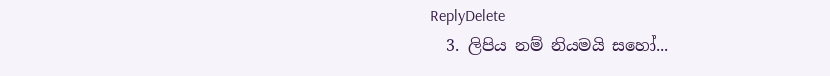ReplyDelete
  3. ලිපිය නම් නියමයි සහෝ...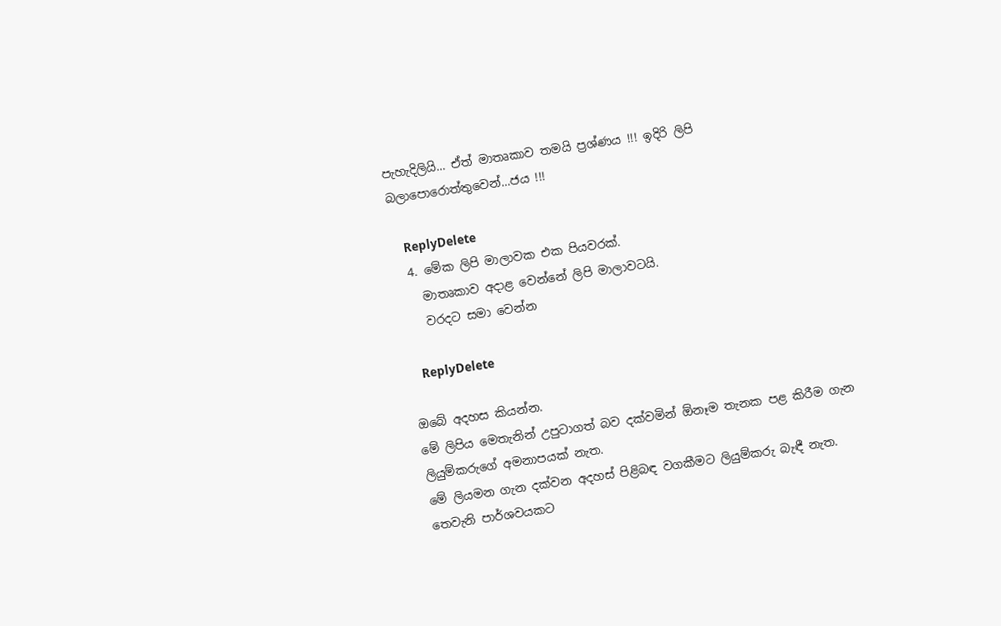පැහැදිලියි... ඒත් මාතෘකාව තමයි ප්‍රශ්ණය !!! ඉදිරි ලිපි බලාපොරොත්තුවෙන්...ජය !!!

    ReplyDelete
  4. මේක ලිපි මාලාවක එක පියවරක්.
    මාතෘකාව අදාළ වෙන්නේ ලිපි මාලාවටයි.
    වරදට සමා වෙන්න

    ReplyDelete

ඔබේ අදහස කියන්න.
මේ ලිපිය මෙතැනින් උපුටාගත් බව දක්වමින් ඕනෑම තැනක පළ කිරීම ගැන ලියුම්කරුගේ අමනාපයක් නැත.
මේ ලියමන ගැන දක්වන අදහස් පිළිබඳ වගකීමට ලියුම්කරු බැඳී නැත.
තෙවැනි පාර්ශවයකට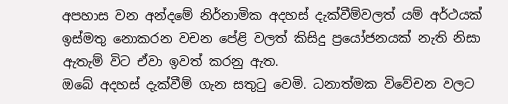අපහාස වන අන්දමේ නිර්නාමික අදහස් දැක්වීම්වලත් යම් අර්ථයක් ඉස්මතු නොකරන වචන පේළි වලත් කිසිදු ප්‍රයෝජනයක් නැති නිසා ඇතැම් විට ඒවා ඉවත් කරනු ඇත.
ඔබේ අදහස් දැක්වීම් ගැන සතුටු වෙමි. ධනාත්මක විවේචන වලට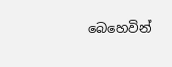බෙහෙවින්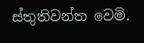ස්තුතිවන්ත වෙමි.